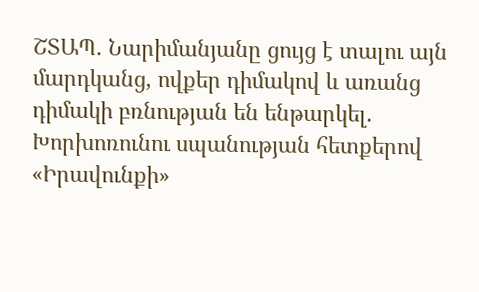ՇՏԱՊ. Նարիմանյանը ցույց է տալու այն մարդկանց, ովքեր դիմակով և առանց դիմակի բռնության են ենթարկել. Խորխոռունու սպանության հետքերով
«Իրավունքի»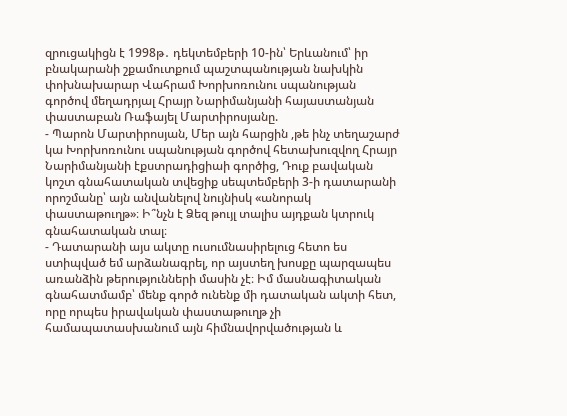զրուցակիցն է 1998թ․ դեկտեմբերի 10-ին՝ Երևանում՝ իր բնակարանի շքամուտքում պաշտպանության նախկին փոխնախարար Վահրամ Խորխոռունու սպանության գործով մեղադրյալ Հրայր Նարիմանյանի հայաստանյան փաստաբան Ռաֆայել Մարտիրոսյանը.
- Պարոն Մարտիրոսյան, Մեր այն հարցին ,թե ինչ տեղաշարժ կա Խորխոռունու սպանության գործով հետախուզվող Հրայր Նարիմանյանի էքստրադիցիաի գործից, Դուք բավական կոշտ գնահատական տվեցիք սեպտեմբերի 3-ի դատարանի որոշմանը՝ այն անվանելով նույնիսկ «անորակ փաստաթուղթ»։ Ի՞նչն է Ձեզ թույլ տալիս այդքան կտրուկ գնահատական տալ։
- Դատարանի այս ակտը ուսումնասիրելուց հետո ես ստիպված եմ արձանագրել, որ այստեղ խոսքը պարզապես առանձին թերությունների մասին չէ։ Իմ մասնագիտական գնահատմամբ՝ մենք գործ ունենք մի դատական ակտի հետ, որը որպես իրավական փաստաթուղթ չի համապատասխանում այն հիմնավորվածության և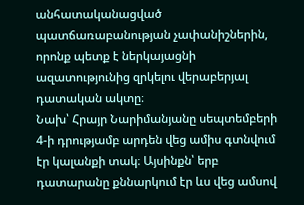անհատականացված պատճառաբանության չափանիշներին, որոնք պետք է ներկայացնի ազատությունից զրկելու վերաբերյալ դատական ակտը։
Նախ՝ Հրայր Նարիմանյանը սեպտեմբերի 4-ի դրությամբ արդեն վեց ամիս գտնվում էր կալանքի տակ։ Այսինքն՝ երբ դատարանը քննարկում էր ևս վեց ամսով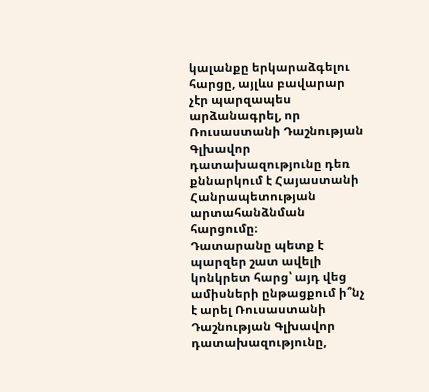կալանքը երկարաձգելու հարցը, այլևս բավարար չէր պարզապես արձանագրել, որ Ռուսաստանի Դաշնության Գլխավոր դատախազությունը դեռ քննարկում է Հայաստանի Հանրապետության արտահանձնման հարցումը։
Դատարանը պետք է պարզեր շատ ավելի կոնկրետ հարց՝ այդ վեց ամիսների ընթացքում ի՞նչ է արել Ռուսաստանի Դաշնության Գլխավոր դատախազությունը,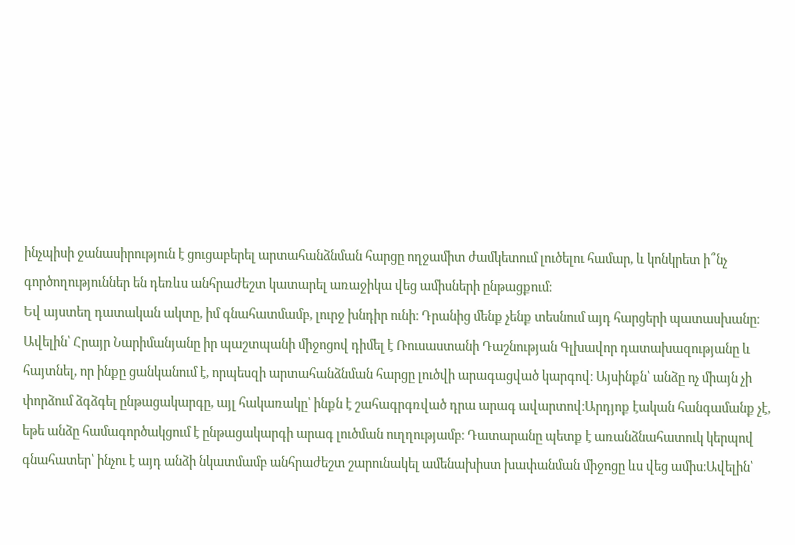ինչպիսի ջանասիրություն է ցուցաբերել արտահանձնման հարցը ողջամիտ ժամկետում լուծելու համար, և կոնկրետ ի՞նչ գործողություններ են դեռևս անհրաժեշտ կատարել առաջիկա վեց ամիսների ընթացքում։
Եվ այստեղ դատական ակտը, իմ գնահատմամբ, լուրջ խնդիր ունի։ Դրանից մենք չենք տեսնում այդ հարցերի պատասխանը։
Ավելին՝ Հրայր Նարիմանյանը իր պաշտպանի միջոցով դիմել է Ռուսաստանի Դաշնության Գլխավոր դատախազությանը և հայտնել, որ ինքը ցանկանում է, որպեսզի արտահանձնման հարցը լուծվի արագացված կարգով։ Այսինքն՝ անձը ոչ միայն չի փորձում ձգձգել ընթացակարգը, այլ հակառակը՝ ինքն է շահագրգռված դրա արագ ավարտով։Արդյոք էական հանգամանք չէ, եթե անձը համագործակցում է ընթացակարգի արագ լուծման ուղղությամբ։ Դատարանը պետք է առանձնահատուկ կերպով գնահատեր՝ ինչու է այդ անձի նկատմամբ անհրաժեշտ շարունակել ամենախիստ խափանման միջոցը ևս վեց ամիս։Ավելին՝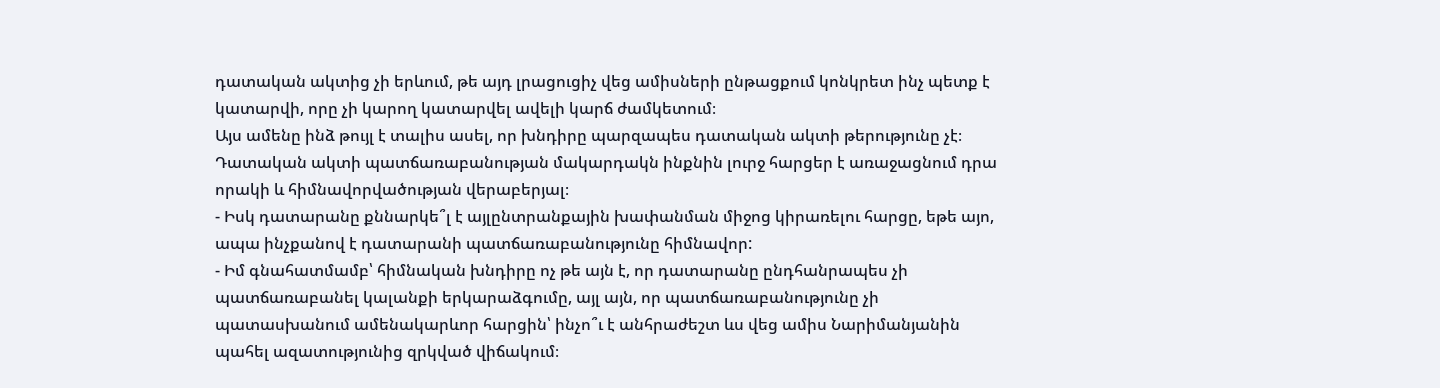դատական ակտից չի երևում, թե այդ լրացուցիչ վեց ամիսների ընթացքում կոնկրետ ինչ պետք է կատարվի, որը չի կարող կատարվել ավելի կարճ ժամկետում։
Այս ամենը ինձ թույլ է տալիս ասել, որ խնդիրը պարզապես դատական ակտի թերությունը չէ։ Դատական ակտի պատճառաբանության մակարդակն ինքնին լուրջ հարցեր է առաջացնում դրա որակի և հիմնավորվածության վերաբերյալ։
- Իսկ դատարանը քննարկե՞լ է այլընտրանքային խափանման միջոց կիրառելու հարցը, եթե այո, ապա ինչքանով է դատարանի պատճառաբանությունը հիմնավոր:
- Իմ գնահատմամբ՝ հիմնական խնդիրը ոչ թե այն է, որ դատարանը ընդհանրապես չի պատճառաբանել կալանքի երկարաձգումը, այլ այն, որ պատճառաբանությունը չի պատասխանում ամենակարևոր հարցին՝ ինչո՞ւ է անհրաժեշտ ևս վեց ամիս Նարիմանյանին պահել ազատությունից զրկված վիճակում։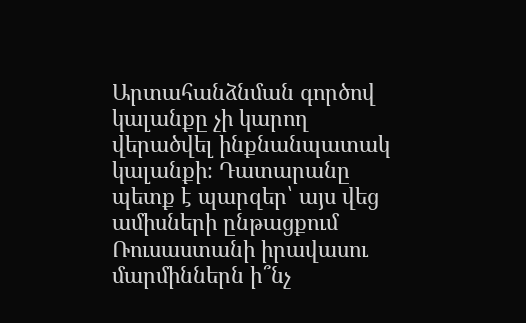Արտահանձնման գործով կալանքը չի կարող վերածվել ինքնանպատակ կալանքի։ Դատարանը պետք է պարզեր՝ այս վեց ամիսների ընթացքում Ռուսաստանի իրավասու մարմիններն ի՞նչ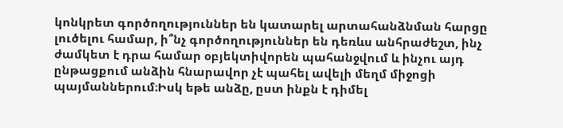կոնկրետ գործողություններ են կատարել արտահանձնման հարցը լուծելու համար, ի՞նչ գործողություններ են դեռևս անհրաժեշտ, ինչ ժամկետ է դրա համար օբյեկտիվորեն պահանջվում և ինչու այդ ընթացքում անձին հնարավոր չէ պահել ավելի մեղմ միջոցի պայմաններում։Իսկ եթե անձը, ըստ ինքն է դիմել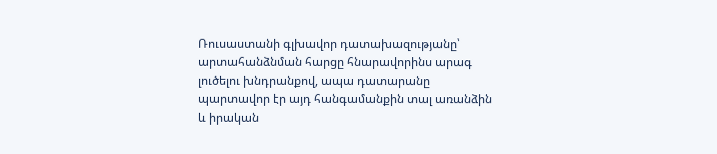Ռուսաստանի գլխավոր դատախազությանը՝ արտահանձնման հարցը հնարավորինս արագ լուծելու խնդրանքով, ապա դատարանը պարտավոր էր այդ հանգամանքին տալ առանձին և իրական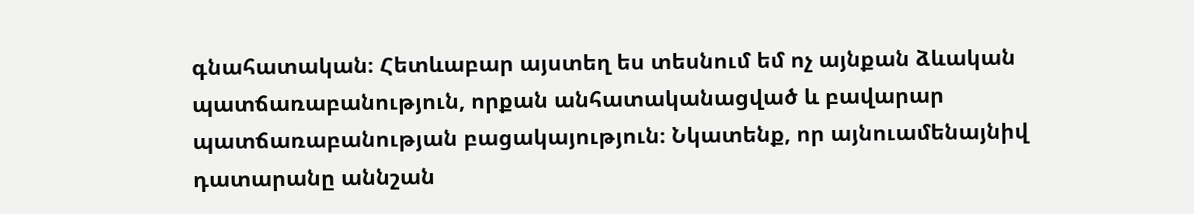գնահատական։ Հետևաբար այստեղ ես տեսնում եմ ոչ այնքան ձևական պատճառաբանություն, որքան անհատականացված և բավարար պատճառաբանության բացակայություն։ Նկատենք, որ այնուամենայնիվ դատարանը աննշան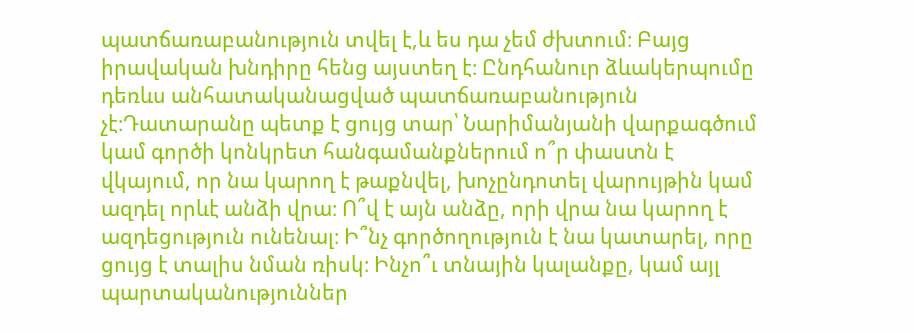պատճառաբանություն տվել է,և ես դա չեմ ժխտում։ Բայց իրավական խնդիրը հենց այստեղ է։ Ընդհանուր ձևակերպումը դեռևս անհատականացված պատճառաբանություն չէ։Դատարանը պետք է ցույց տար՝ Նարիմանյանի վարքագծում կամ գործի կոնկրետ հանգամանքներում ո՞ր փաստն է վկայում, որ նա կարող է թաքնվել, խոչընդոտել վարույթին կամ ազդել որևէ անձի վրա։ Ո՞վ է այն անձը, որի վրա նա կարող է ազդեցություն ունենալ։ Ի՞նչ գործողություն է նա կատարել, որը ցույց է տալիս նման ռիսկ։ Ինչո՞ւ տնային կալանքը, կամ այլ պարտականություններ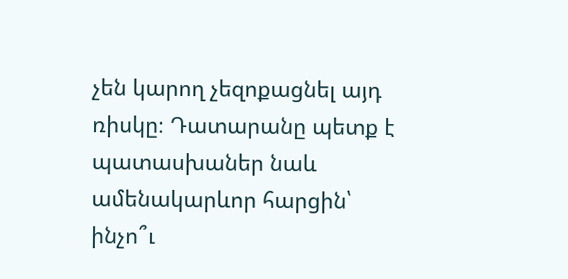չեն կարող չեզոքացնել այդ ռիսկը։ Դատարանը պետք է պատասխաներ նաև ամենակարևոր հարցին՝ ինչո՞ւ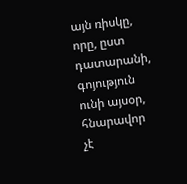այն ռիսկը, որը, ըստ դատարանի, գոյություն ունի այսօր, հնարավոր չէ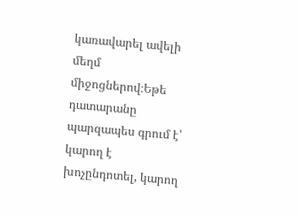կառավարել ավելի մեղմ միջոցներով։Եթե դատարանը պարզապես գրում է՝ կարող է խոչընդոտել, կարող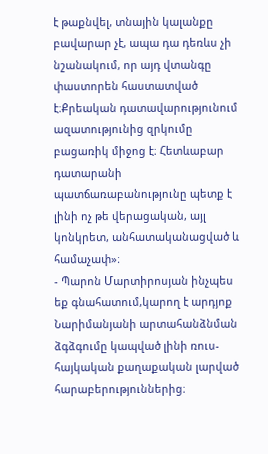է թաքնվել, տնային կալանքը բավարար չէ, ապա դա դեռևս չի նշանակում, որ այդ վտանգը փաստորեն հաստատված է։Քրեական դատավարությունում ազատությունից զրկումը բացառիկ միջոց է։ Հետևաբար դատարանի պատճառաբանությունը պետք է լինի ոչ թե վերացական, այլ կոնկրետ, անհատականացված և համաչափ»։
- Պարոն Մարտիրոսյան ինչպես եք գնահատում,կարող է արդյոք Նարիմանյանի արտահանձնման ձգձգումը կապված լինի ռուս-հայկական քաղաքական լարված հարաբերություններից։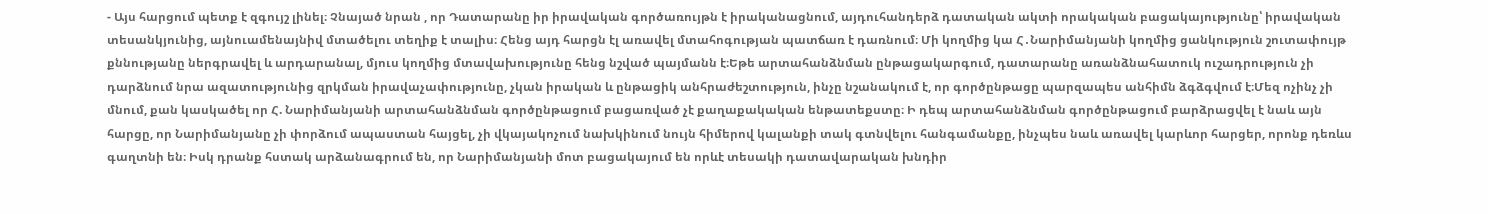- Այս հարցում պետք է զգույշ լինել։ Չնայած նրան , որ Դատարանը իր իրավական գործառույթն է իրականացնում, այդուհանդերձ դատական ակտի որակական բացակայությունը՝ իրավական տեսանկյունից, այնուամենայնիվ մտածելու տեղիք է տալիս։ Հենց այդ հարցն էլ առավել մտահոգության պատճառ է դառնում։ Մի կողմից կա Հ․Նարիմանյանի կողմից ցանկություն շուտափույթ քննությանը ներգրավել և արդարանալ, մյուս կողմից մտավախությունը հենց նշված պայմանն է։Եթե արտահանձնման ընթացակարգում, դատարանը առանձնահատուկ ուշադրություն չի դարձնում նրա ազատությունից զրկման իրավաչափությունը, չկան իրական և ընթացիկ անհրաժեշտություն, ինչը նշանակում է, որ գործընթացը պարզապես անհիմն ձգձգվում է։Մեզ ոչինչ չի մնում, քան կասկածել որ Հ. Նարիմանյանի արտահանձնման գործընթացում բացառված չէ քաղաքակական ենթատեքստը։ Ի դեպ արտահանձնման գործընթացում բարձրացվել է նաև այն հարցը, որ Նարիմանյանը չի փորձում ապաստան հայցել, չի վկայակոչում նախկինում նույն հիմերով կալանքի տակ գտնվելու հանգամանքը, ինչպես նաև առավել կարևոր հարցեր, որոնք դեռևս գաղտնի են։ Իսկ դրանք հստակ արձանագրում են, որ Նարիմանյանի մոտ բացակայում են որևէ տեսակի դատավարական խնդիր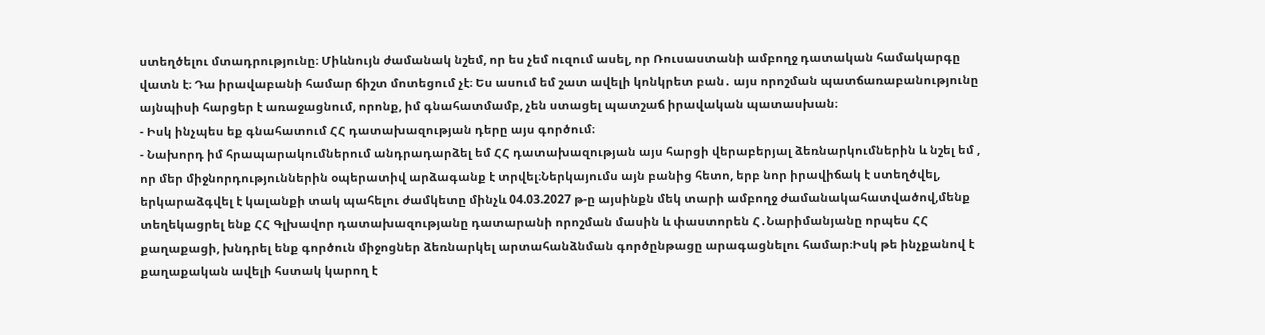ստեղծելու մտադրությունը։ Միևնույն ժամանակ նշեմ, որ ես չեմ ուզում ասել, որ Ռուսաստանի ամբողջ դատական համակարգը վատն է։ Դա իրավաբանի համար ճիշտ մոտեցում չէ։ Ես ասում եմ շատ ավելի կոնկրետ բան․ այս որոշման պատճառաբանությունը այնպիսի հարցեր է առաջացնում, որոնք, իմ գնահատմամբ, չեն ստացել պատշաճ իրավական պատասխան։
- Իսկ ինչպես եք գնահատում ՀՀ դատախազության դերը այս գործում։
- Նախորդ իմ հրապարակումներում անդրադարձել եմ ՀՀ դատախազության այս հարցի վերաբերյալ ձեռնարկումներին և նշել եմ , որ մեր միջնորդություններին օպերատիվ արձագանք է տրվել։Ներկայումս այն բանից հետո, երբ նոր իրավիճակ է ստեղծվել, երկարաձգվել է կալանքի տակ պահելու ժամկետը մինչև 04.03.2027 թ-ը այսինքն մեկ տարի ամբողջ ժամանակահատվածով,մենք տեղեկացրել ենք ՀՀ Գլխավոր դատախազությանը դատարանի որոշման մասին և փաստորեն Հ․Նարիմանյանը որպես ՀՀ քաղաքացի, խնդրել ենք գործուն միջոցներ ձեռնարկել արտահանձնման գործընթացը արագացնելու համար։Իսկ թե ինչքանով է քաղաքական ավելի հստակ կարող է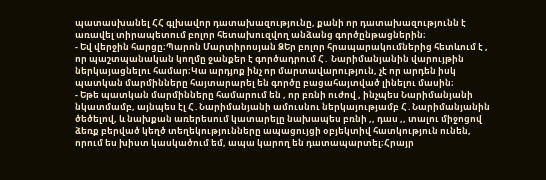պատասխանել ՀՀ գլխավոր դատախազությունը, քանի որ դատախազությունն է առավել տիրապետում բոլոր հետախուզվող անձանց գործընթացներին։
- Եվ վերջին հարցը։Պարոն Մարտիրոսյան ՁԵր բոլոր հրապարակումներից հետևում է , որ պաշտպանական կողմը ջանքեր է գործադրում Հ․ Նարիմանյանին վարույթին ներկայացնելու համար։Կա արդյոք ինչ որ մարտավարություն, չէ որ արդեն իսկ պատկան մարմինները հայտարարել են գործը բացահայտված լինելու մասին։
- Եթե պատկան մարմինները համարում են , որ բռնի ուժով , ինչպես Նարիմանյանի նկատմամբ, այնպես էլ Հ․Նարիմանյանի ամուսնու ներկայությամբ Հ․Նարիմանյանին ծեծելով, և նախքան առերեսում կատարելը նախապես բռնի ,, դաս ,, տալու միջոցով ձեռք բերված կեղծ տեղեկությունները ապացույցի օբյեկտիվ հատկություն ունեն, որում ես խիստ կասկածում եմ, ապա կարող են դատապարտել։Հրայր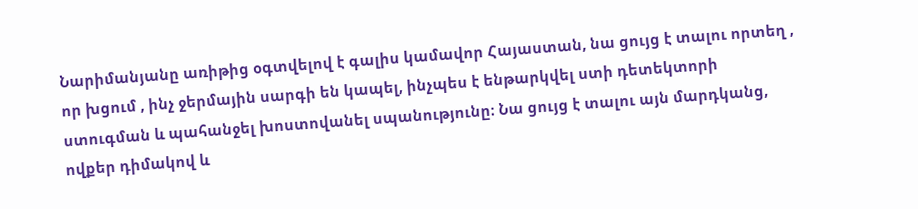Նարիմանյանը առիթից օգտվելով է գալիս կամավոր Հայաստան, նա ցույց է տալու որտեղ , որ խցում , ինչ ջերմային սարգի են կապել, ինչպես է ենթարկվել ստի դետեկտորի ստուգման և պահանջել խոստովանել սպանությունը։ Նա ցույց է տալու այն մարդկանց, ովքեր դիմակով և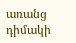առանց դիմակի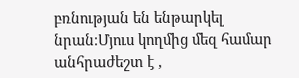բռնության են ենթարկել նրան։Մյուս կողմից մեզ համար անհրաժեշտ է ,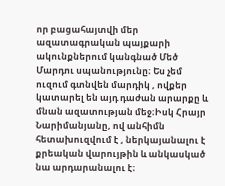որ բացահայտվի մեր ազատագրական պայքարի ակունքներում կանգնած Մեծ Մարդու սպանությունը։ Ես չեմ ուզում գտնվեն մարդիկ , ովքեր կատարել են այդ դաժան արարքը և մնան ազատության մեջ։Իսկ Հրայր Նարիմանյանը, ով անհիմն հետախուզվում է , ներկայանալու է քրեական վարույթին և անկասկած նա արդարանալու է։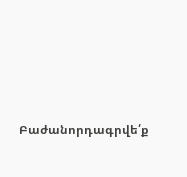Բաժանորդագրվե՛ք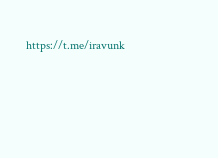https://t.me/iravunk